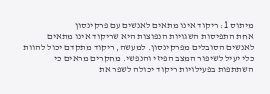מיתוס 1: ריקוד אינו מתאים לאנשים עם פרקינסון
אחת התפיסות השגויות הנפוצות היא שריקוד אינו מתאים לאנשים הסובלים מפרקינסון. למעשה, ריקוד מתקדם יכול להוות כלי יעיל לשיפור המצב הפיזי והנפשי. מחקרים מראים כי השתתפות בפעילויות ריקוד יכולה לשפר את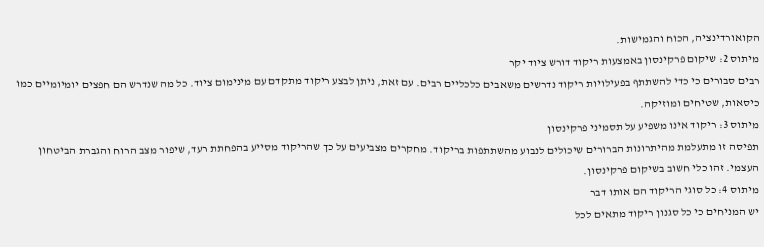הקואורדינציה, הכוח והגמישות.
מיתוס 2: שיקום פרקינסון באמצעות ריקוד דורש ציוד יקר
רבים סבורים כי כדי להשתתף בפעילויות ריקוד נדרשים משאבים כלכליים רבים. עם זאת, ניתן לבצע ריקוד מתקדם עם מינימום ציוד. כל מה שנדרש הם חפצים יומיומיים כמו כיסאות, שטיחים ומוזיקה.
מיתוס 3: ריקוד אינו משפיע על תסמיני פרקינסון
תפיסה זו מתעלמת מהיתרונות הברורים שיכולים לנבוע מהשתתפות בריקוד. מחקרים מצביעים על כך שהריקוד מסייע בהפחתת רעד, שיפור מצב הרוח והגברת הביטחון העצמי. זהו כלי חשוב בשיקום פרקינסון.
מיתוס 4: כל סוגי הריקוד הם אותו דבר
יש המניחים כי כל סגנון ריקוד מתאים לכל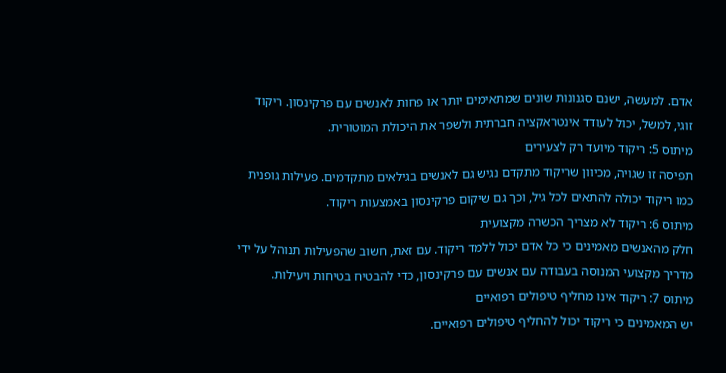אדם. למעשה, ישנם סגנונות שונים שמתאימים יותר או פחות לאנשים עם פרקינסון. ריקוד זוגי, למשל, יכול לעודד אינטראקציה חברתית ולשפר את היכולת המוטורית.
מיתוס 5: ריקוד מיועד רק לצעירים
תפיסה זו שגויה, מכיוון שריקוד מתקדם נגיש גם לאנשים בגילאים מתקדמים. פעילות גופנית כמו ריקוד יכולה להתאים לכל גיל, וכך גם שיקום פרקינסון באמצעות ריקוד.
מיתוס 6: ריקוד לא מצריך הכשרה מקצועית
חלק מהאנשים מאמינים כי כל אדם יכול ללמד ריקוד. עם זאת, חשוב שהפעילות תנוהל על ידי מדריך מקצועי המנוסה בעבודה עם אנשים עם פרקינסון, כדי להבטיח בטיחות ויעילות.
מיתוס 7: ריקוד אינו מחליף טיפולים רפואיים
יש המאמינים כי ריקוד יכול להחליף טיפולים רפואיים.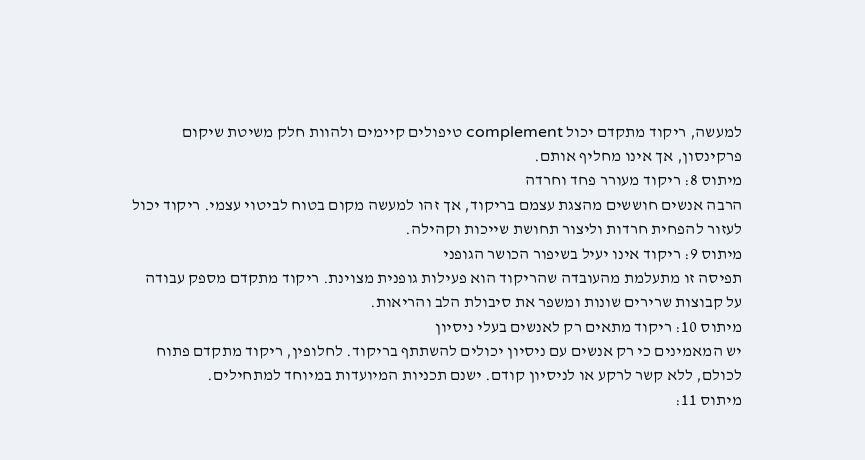למעשה, ריקוד מתקדם יכול complement טיפולים קיימים ולהוות חלק משיטת שיקום פרקינסון, אך אינו מחליף אותם.
מיתוס 8: ריקוד מעורר פחד וחרדה
הרבה אנשים חוששים מהצגת עצמם בריקוד, אך זהו למעשה מקום בטוח לביטוי עצמי. ריקוד יכול לעזור להפחית חרדות וליצור תחושת שייכות וקהילה.
מיתוס 9: ריקוד אינו יעיל בשיפור הכושר הגופני
תפיסה זו מתעלמת מהעובדה שהריקוד הוא פעילות גופנית מצוינת. ריקוד מתקדם מספק עבודה על קבוצות שרירים שונות ומשפר את סיבולת הלב והריאות.
מיתוס 10: ריקוד מתאים רק לאנשים בעלי ניסיון
יש המאמינים כי רק אנשים עם ניסיון יכולים להשתתף בריקוד. לחלופין, ריקוד מתקדם פתוח לכולם, ללא קשר לרקע או לניסיון קודם. ישנם תכניות המיועדות במיוחד למתחילים.
מיתוס 11: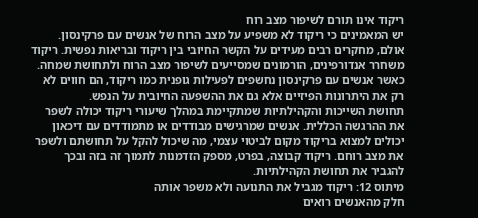ריקוד אינו תורם לשיפור מצב רוח
יש המאמינים כי ריקוד לא משפיע על מצב הרוח של אנשים עם פרקינסון. אולם, מחקרים רבים מעידים על הקשר החיובי בין ריקוד ובריאות נפשית. ריקוד משחרר אנדורפינים, הורמונים שמסייעים לשיפור מצב הרוח ולתחושת שמחה. כאשר אנשים עם פרקינסון נחשפים לפעילות גופנית כמו ריקוד, הם חווים לא רק את היתרונות הפיזיים אלא גם את ההשפעה החיובית על הנפש.
תחושת השייכות והקהילתיות שמתקיימת במהלך שיעורי ריקוד יכולה לשפר את ההרגשה הכללית. אנשים שמרגישים מבודדים או מתמודדים עם דיכאון יכולים למצוא בריקוד מקום לביטוי עצמי, מה שיכול להקל על תחושתם ולשפר את מצב רוחם. ריקוד קבוצה, בפרט, מספק הזדמנות לתמוך זה בזה ובכך להגביר את תחושת הקהילתיות.
מיתוס 12: ריקוד מגביל את התנועה ולא משפר אותה
חלק מהאנשים רואים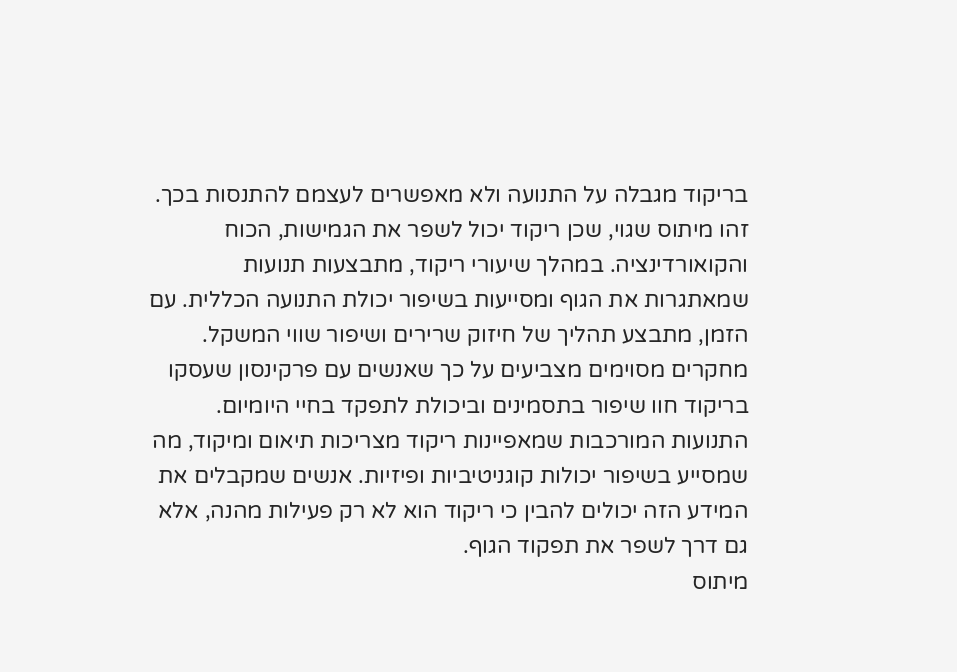בריקוד מגבלה על התנועה ולא מאפשרים לעצמם להתנסות בכך. זהו מיתוס שגוי, שכן ריקוד יכול לשפר את הגמישות, הכוח והקואורדינציה. במהלך שיעורי ריקוד, מתבצעות תנועות שמאתגרות את הגוף ומסייעות בשיפור יכולת התנועה הכללית. עם הזמן, מתבצע תהליך של חיזוק שרירים ושיפור שווי המשקל.
מחקרים מסוימים מצביעים על כך שאנשים עם פרקינסון שעסקו בריקוד חוו שיפור בתסמינים וביכולת לתפקד בחיי היומיום. התנועות המורכבות שמאפיינות ריקוד מצריכות תיאום ומיקוד, מה שמסייע בשיפור יכולות קוגניטיביות ופיזיות. אנשים שמקבלים את המידע הזה יכולים להבין כי ריקוד הוא לא רק פעילות מהנה, אלא גם דרך לשפר את תפקוד הגוף.
מיתוס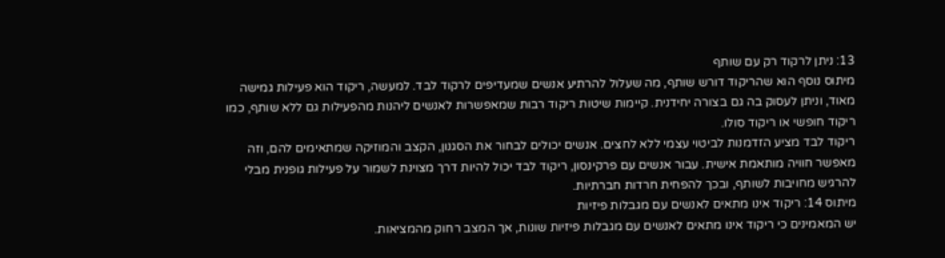13: ניתן לרקוד רק עם שותף
מיתוס נוסף הוא שהריקוד דורש שותף, מה שעלול להרתיע אנשים שמעדיפים לרקוד לבד. למעשה, ריקוד הוא פעילות גמישה מאוד, וניתן לעסוק בה גם בצורה יחידנית. קיימות שיטות ריקוד רבות שמאפשרות לאנשים ליהנות מהפעילות גם ללא שותף, כמו ריקוד חופשי או ריקוד סולו.
ריקוד לבד מציע הזדמנות לביטוי עצמי ללא לחצים. אנשים יכולים לבחור את הסגנון, הקצב והמוזיקה שמתאימים להם, וזה מאפשר חוויה מותאמת אישית. עבור אנשים עם פרקינסון, ריקוד לבד יכול להיות דרך מצוינת לשמור על פעילות גופנית מבלי להרגיש מחויבות לשותף, ובכך להפחית חרדות חברתיות.
מיתוס 14: ריקוד אינו מתאים לאנשים עם מגבלות פיזיות
יש המאמינים כי ריקוד אינו מתאים לאנשים עם מגבלות פיזיות שונות, אך המצב רחוק מהמציאות.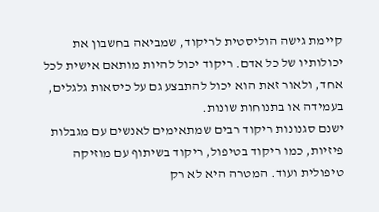קיימת גישה הוליסטית לריקוד, שמביאה בחשבון את יכולותיו של כל אדם. ריקוד יכול להיות מותאם אישית לכל אחד, ולאור זאת הוא יכול להתבצע גם על כיסאות גלגלים, בעמידה או בתנוחות שונות.
ישנם סגנונות ריקוד רבים שמתאימים לאנשים עם מגבלות פיזיות, כמו ריקוד בטיפול, ריקוד בשיתוף עם מוזיקה טיפולית ועוד. המטרה היא לא רק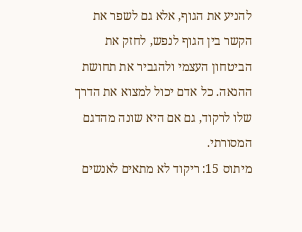להניע את הגוף, אלא גם לשפר את הקשר בין הגוף לנפש, לחזק את הביטחון העצמי ולהגביר את תחושת ההנאה. כל אדם יכול למצוא את הדרך שלו לרקוד, גם אם היא שונה מהדגם המסורתי.
מיתוס 15: ריקוד לא מתאים לאנשים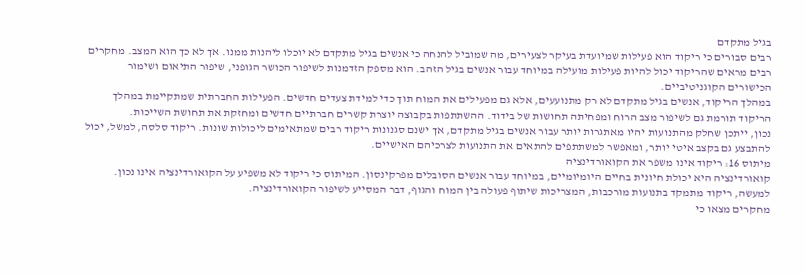בגיל מתקדם
רבים סבורים כי ריקוד הוא פעילות שמיועדת בעיקר לצעירים, מה שמוביל להנחה כי אנשים בגיל מתקדם לא יוכלו ליהנות ממנו. אך לא כך הוא המצב. מחקרים רבים מראים שהריקוד יכול להיות פעילות מועילה במיוחד עבור אנשים בגיל הזהב. הוא מספק הזדמנות לשיפור הכושר הגופני, שיפור התיאום ושימור הכישורים הקוגניטיביים.
במהלך הריקוד, אנשים בגיל מתקדם לא רק מתנועעים, אלא גם מפעילים את המוח תוך כדי למידת צעדים חדשים. הפעילות החברתית שמתקיימת במהלך הריקוד תורמת גם לשיפור מצב הרוח ומפחיתה תחושות של בידוד. ההשתתפות בקבוצה יוצרת קשרים חברתיים חדשים ומחזקת את תחושת השייכות.
נכון, ייתכן שחלק מהתנועות יהיו מאתגרות יותר עבור אנשים בגיל מתקדם, אך ישנם סגנונות ריקוד רבים שמתאימים ליכולות שונות. ריקוד סלסה, למשל, יכול להתבצע גם בקצב איטי יותר, ומאפשר למשתתפים להתאים את התנועות לצרכיהם האישיים.
מיתוס 16: ריקוד אינו משפר את הקואורדינציה
קואורדינציה היא יכולת חיונית בחיים היומיומיים, במיוחד עבור אנשים הסובלים מפרקינסון. המיתוס כי ריקוד לא משפיע על הקואורדינציה אינו נכון. למעשה, ריקוד מתמקד בתנועות מורכבות, המצריכות שיתוף פעולה בין המוח והגוף, דבר המסייע לשיפור הקואורדינציה.
מחקרים מצאו כי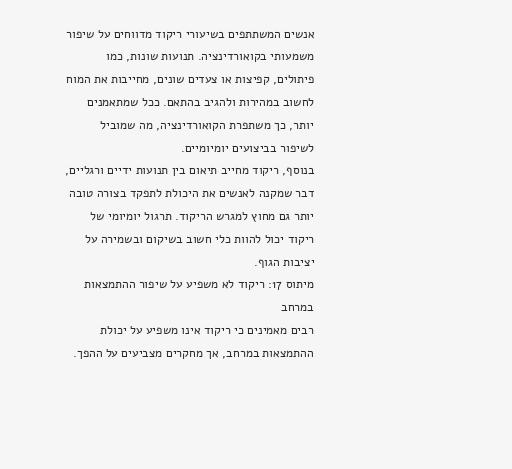אנשים המשתתפים בשיעורי ריקוד מדווחים על שיפור משמעותי בקואורדינציה. תנועות שונות, כמו פיתולים, קפיצות או צעדים שונים, מחייבות את המוח לחשוב במהירות ולהגיב בהתאם. ככל שמתאמנים יותר, כך משתפרת הקואורדינציה, מה שמוביל לשיפור בביצועים יומיומיים.
בנוסף, ריקוד מחייב תיאום בין תנועות ידיים ורגליים, דבר שמקנה לאנשים את היכולת לתפקד בצורה טובה יותר גם מחוץ למגרש הריקוד. תרגול יומיומי של ריקוד יכול להוות כלי חשוב בשיקום ובשמירה על יציבות הגוף.
מיתוס 17: ריקוד לא משפיע על שיפור ההתמצאות במרחב
רבים מאמינים כי ריקוד אינו משפיע על יכולת ההתמצאות במרחב, אך מחקרים מצביעים על ההפך.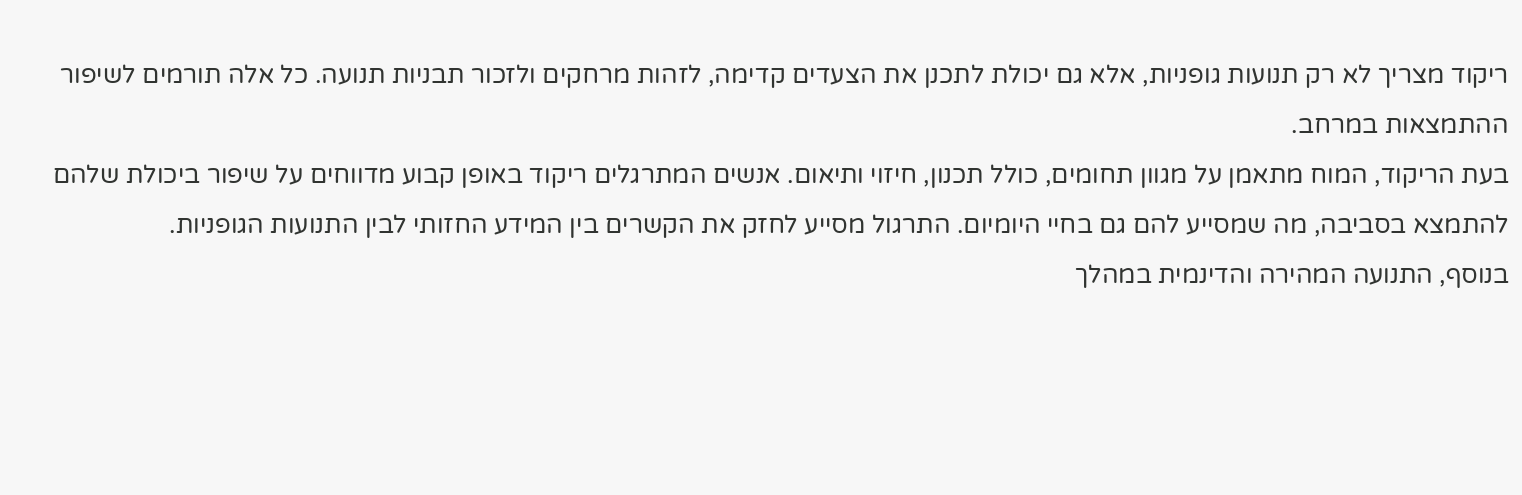ריקוד מצריך לא רק תנועות גופניות, אלא גם יכולת לתכנן את הצעדים קדימה, לזהות מרחקים ולזכור תבניות תנועה. כל אלה תורמים לשיפור ההתמצאות במרחב.
בעת הריקוד, המוח מתאמן על מגוון תחומים, כולל תכנון, חיזוי ותיאום. אנשים המתרגלים ריקוד באופן קבוע מדווחים על שיפור ביכולת שלהם להתמצא בסביבה, מה שמסייע להם גם בחיי היומיום. התרגול מסייע לחזק את הקשרים בין המידע החזותי לבין התנועות הגופניות.
בנוסף, התנועה המהירה והדינמית במהלך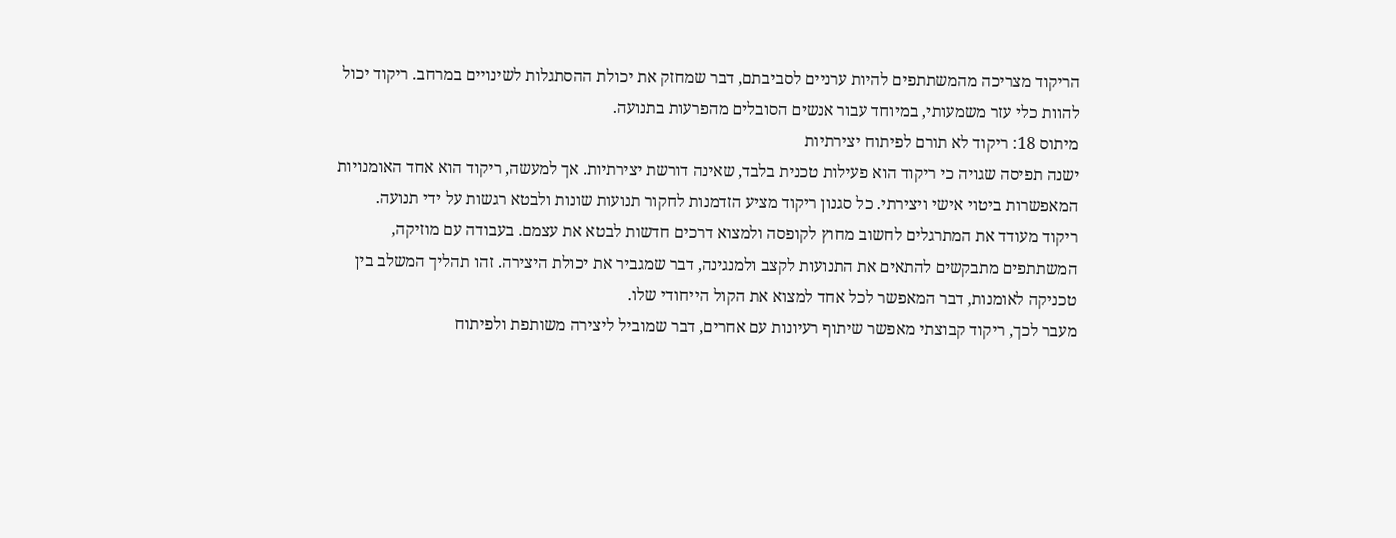הריקוד מצריכה מהמשתתפים להיות ערניים לסביבתם, דבר שמחזק את יכולת ההסתגלות לשינויים במרחב. ריקוד יכול להוות כלי עזר משמעותי, במיוחד עבור אנשים הסובלים מהפרעות בתנועה.
מיתוס 18: ריקוד לא תורם לפיתוח יצירתיות
ישנה תפיסה שגויה כי ריקוד הוא פעילות טכנית בלבד, שאינה דורשת יצירתיות. אך למעשה, ריקוד הוא אחד האומנויות המאפשרות ביטוי אישי ויצירתי. כל סגנון ריקוד מציע הזדמנות לחקור תנועות שונות ולבטא רגשות על ידי תנועה.
ריקוד מעודד את המתרגלים לחשוב מחוץ לקופסה ולמצוא דרכים חדשות לבטא את עצמם. בעבודה עם מוזיקה, המשתתפים מתבקשים להתאים את התנועות לקצב ולמנגינה, דבר שמגביר את יכולת היצירה. זהו תהליך המשלב בין טכניקה לאומנות, דבר המאפשר לכל אחד למצוא את הקול הייחודי שלו.
מעבר לכך, ריקוד קבוצתי מאפשר שיתוף רעיונות עם אחרים, דבר שמוביל ליצירה משותפת ולפיתוח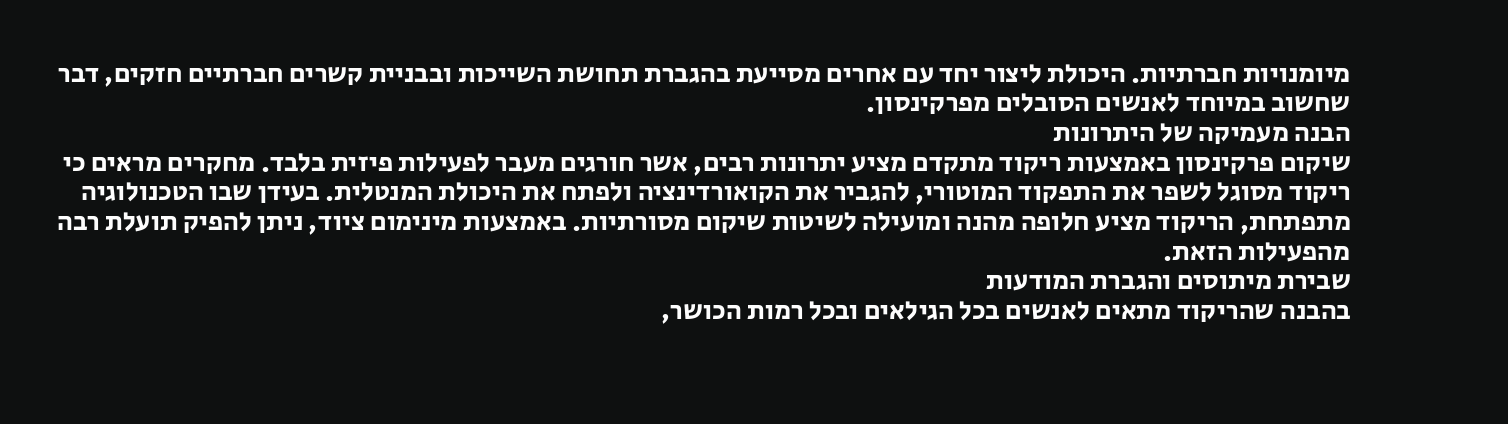מיומנויות חברתיות. היכולת ליצור יחד עם אחרים מסייעת בהגברת תחושת השייכות ובבניית קשרים חברתיים חזקים, דבר שחשוב במיוחד לאנשים הסובלים מפרקינסון.
הבנה מעמיקה של היתרונות
שיקום פרקינסון באמצעות ריקוד מתקדם מציע יתרונות רבים, אשר חורגים מעבר לפעילות פיזית בלבד. מחקרים מראים כי ריקוד מסוגל לשפר את התפקוד המוטורי, להגביר את הקואורדינציה ולפתח את היכולת המנטלית. בעידן שבו הטכנולוגיה מתפתחת, הריקוד מציע חלופה מהנה ומועילה לשיטות שיקום מסורתיות. באמצעות מינימום ציוד, ניתן להפיק תועלת רבה מהפעילות הזאת.
שבירת מיתוסים והגברת המודעות
בהבנה שהריקוד מתאים לאנשים בכל הגילאים ובכל רמות הכושר,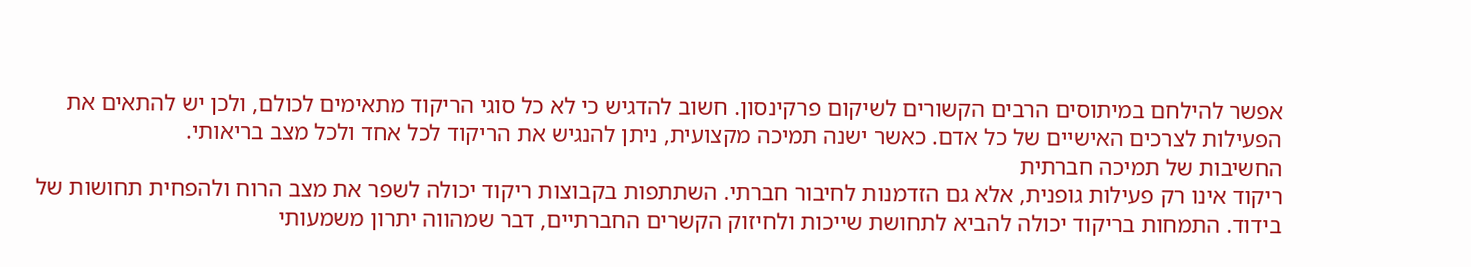אפשר להילחם במיתוסים הרבים הקשורים לשיקום פרקינסון. חשוב להדגיש כי לא כל סוגי הריקוד מתאימים לכולם, ולכן יש להתאים את הפעילות לצרכים האישיים של כל אדם. כאשר ישנה תמיכה מקצועית, ניתן להנגיש את הריקוד לכל אחד ולכל מצב בריאותי.
החשיבות של תמיכה חברתית
ריקוד אינו רק פעילות גופנית, אלא גם הזדמנות לחיבור חברתי. השתתפות בקבוצות ריקוד יכולה לשפר את מצב הרוח ולהפחית תחושות של בידוד. התמחות בריקוד יכולה להביא לתחושת שייכות ולחיזוק הקשרים החברתיים, דבר שמהווה יתרון משמעותי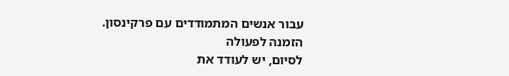עבור אנשים המתמודדים עם פרקינסון.
הזמנה לפעולה
לסיום, יש לעודד את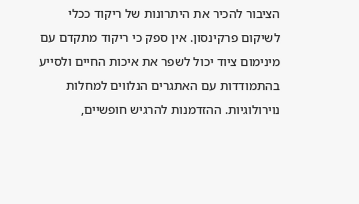הציבור להכיר את היתרונות של ריקוד ככלי לשיקום פרקינסון. אין ספק כי ריקוד מתקדם עם מינימום ציוד יכול לשפר את איכות החיים ולסייע בהתמודדות עם האתגרים הנלווים למחלות נוירולוגיות. ההזדמנות להרגיש חופשיים,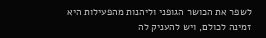לשפר את הכושר הגופני וליהנות מהפעילות היא זמינה לכולם, ויש להעניק לה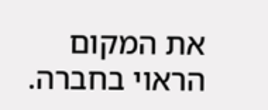את המקום הראוי בחברה.